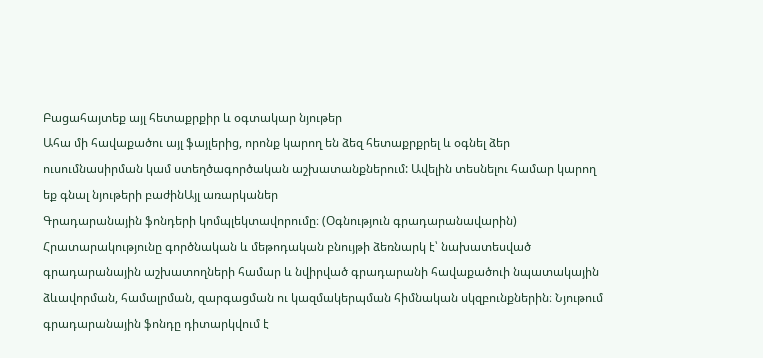Բացահայտեք այլ հետաքրքիր և օգտակար նյութեր
Ահա մի հավաքածու այլ ֆայլերից, որոնք կարող են ձեզ հետաքրքրել և օգնել ձեր ուսումնասիրման կամ ստեղծագործական աշխատանքներում: Ավելին տեսնելու համար կարող եք գնալ նյութերի բաժինԱյլ առարկաներ
Գրադարանային ֆոնդերի կոմպլեկտավորումը։ (Օգնություն գրադարանավարին)
Հրատարակությունը գործնական և մեթոդական բնույթի ձեռնարկ է՝ նախատեսված գրադարանային աշխատողների համար և նվիրված գրադարանի հավաքածուի նպատակային ձևավորման, համալրման, զարգացման ու կազմակերպման հիմնական սկզբունքներին։ Նյութում գրադարանային ֆոնդը դիտարկվում է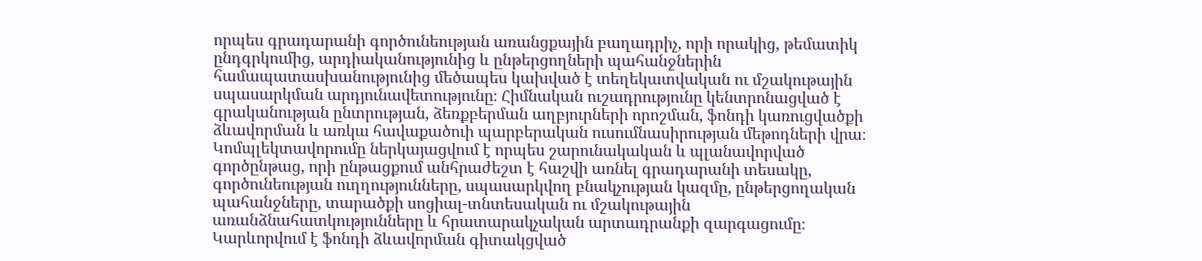որպես գրադարանի գործունեության առանցքային բաղադրիչ, որի որակից, թեմատիկ ընդգրկումից, արդիականությունից և ընթերցողների պահանջներին համապատասխանությունից մեծապես կախված է տեղեկատվական ու մշակութային սպասարկման արդյունավետությունը։ Հիմնական ուշադրությունը կենտրոնացված է գրականության ընտրության, ձեռքբերման աղբյուրների որոշման, ֆոնդի կառուցվածքի ձևավորման և առկա հավաքածուի պարբերական ուսումնասիրության մեթոդների վրա։ Կոմպլեկտավորումը ներկայացվում է որպես շարունակական և պլանավորված գործընթաց, որի ընթացքում անհրաժեշտ է հաշվի առնել գրադարանի տեսակը, գործունեության ուղղությունները, սպասարկվող բնակչության կազմը, ընթերցողական պահանջները, տարածքի սոցիալ-տնտեսական ու մշակութային առանձնահատկությունները և հրատարակչական արտադրանքի զարգացումը։ Կարևորվում է ֆոնդի ձևավորման գիտակցված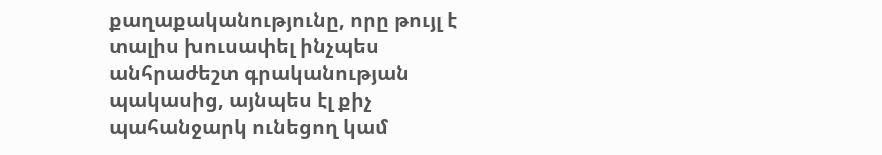քաղաքականությունը, որը թույլ է տալիս խուսափել ինչպես անհրաժեշտ գրականության պակասից, այնպես էլ քիչ պահանջարկ ունեցող կամ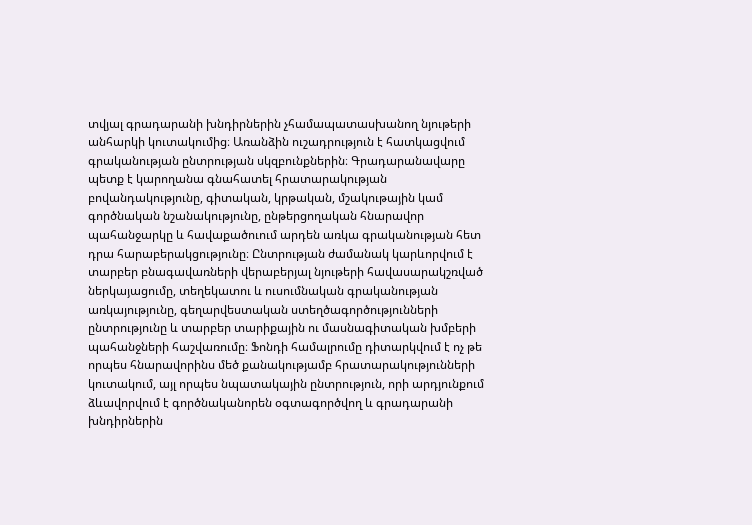տվյալ գրադարանի խնդիրներին չհամապատասխանող նյութերի անհարկի կուտակումից։ Առանձին ուշադրություն է հատկացվում գրականության ընտրության սկզբունքներին։ Գրադարանավարը պետք է կարողանա գնահատել հրատարակության բովանդակությունը, գիտական, կրթական, մշակութային կամ գործնական նշանակությունը, ընթերցողական հնարավոր պահանջարկը և հավաքածուում արդեն առկա գրականության հետ դրա հարաբերակցությունը։ Ընտրության ժամանակ կարևորվում է տարբեր բնագավառների վերաբերյալ նյութերի հավասարակշռված ներկայացումը, տեղեկատու և ուսումնական գրականության առկայությունը, գեղարվեստական ստեղծագործությունների ընտրությունը և տարբեր տարիքային ու մասնագիտական խմբերի պահանջների հաշվառումը։ Ֆոնդի համալրումը դիտարկվում է ոչ թե որպես հնարավորինս մեծ քանակությամբ հրատարակությունների կուտակում, այլ որպես նպատակային ընտրություն, որի արդյունքում ձևավորվում է գործնականորեն օգտագործվող և գրադարանի խնդիրներին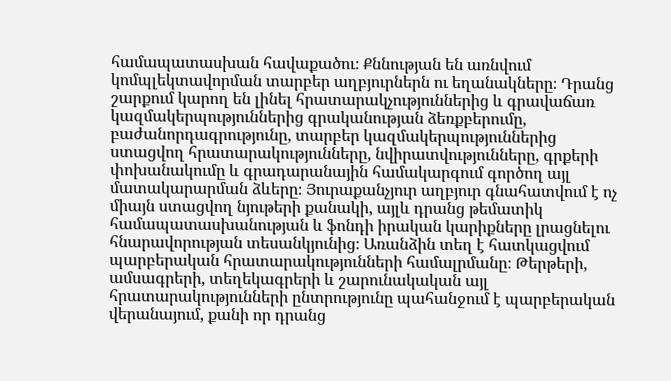համապատասխան հավաքածու։ Քննության են առնվում կոմպլեկտավորման տարբեր աղբյուրներն ու եղանակները։ Դրանց շարքում կարող են լինել հրատարակչություններից և գրավաճառ կազմակերպություններից գրականության ձեռքբերումը, բաժանորդագրությունը, տարբեր կազմակերպություններից ստացվող հրատարակությունները, նվիրատվությունները, գրքերի փոխանակումը և գրադարանային համակարգում գործող այլ մատակարարման ձևերը։ Յուրաքանչյուր աղբյուր գնահատվում է ոչ միայն ստացվող նյութերի քանակի, այլև դրանց թեմատիկ համապատասխանության և ֆոնդի իրական կարիքները լրացնելու հնարավորության տեսանկյունից։ Առանձին տեղ է հատկացվում պարբերական հրատարակությունների համալրմանը։ Թերթերի, ամսագրերի, տեղեկագրերի և շարունակական այլ հրատարակությունների ընտրությունը պահանջում է պարբերական վերանայում, քանի որ դրանց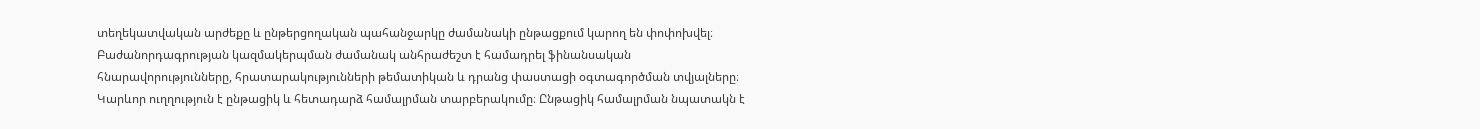տեղեկատվական արժեքը և ընթերցողական պահանջարկը ժամանակի ընթացքում կարող են փոփոխվել։ Բաժանորդագրության կազմակերպման ժամանակ անհրաժեշտ է համադրել ֆինանսական հնարավորությունները, հրատարակությունների թեմատիկան և դրանց փաստացի օգտագործման տվյալները։ Կարևոր ուղղություն է ընթացիկ և հետադարձ համալրման տարբերակումը։ Ընթացիկ համալրման նպատակն է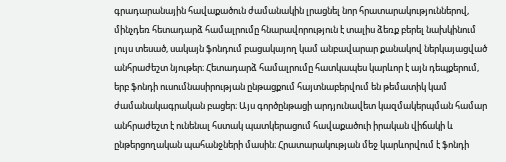գրադարանային հավաքածուն ժամանակին լրացնել նոր հրատարակություններով, մինչդեռ հետադարձ համալրումը հնարավորություն է տալիս ձեռք բերել նախկինում լույս տեսած, սակայն ֆոնդում բացակայող կամ անբավարար քանակով ներկայացված անհրաժեշտ նյութեր։ Հետադարձ համալրումը հատկապես կարևոր է այն դեպքերում, երբ ֆոնդի ուսումնասիրության ընթացքում հայտնաբերվում են թեմատիկ կամ ժամանակագրական բացեր։ Այս գործընթացի արդյունավետ կազմակերպման համար անհրաժեշտ է ունենալ հստակ պատկերացում հավաքածուի իրական վիճակի և ընթերցողական պահանջների մասին։ Հրատարակության մեջ կարևորվում է ֆոնդի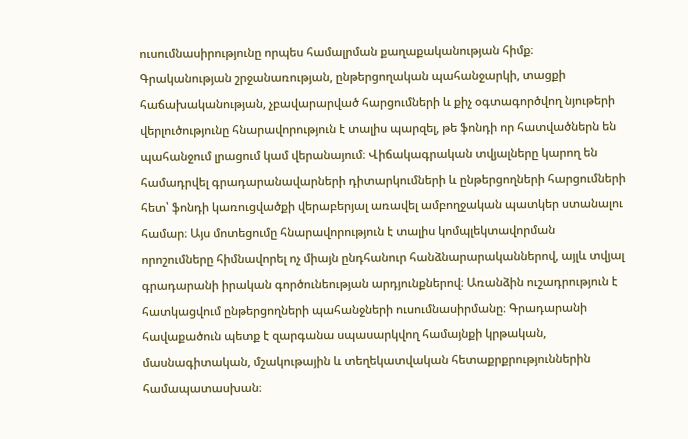ուսումնասիրությունը որպես համալրման քաղաքականության հիմք։ Գրականության շրջանառության, ընթերցողական պահանջարկի, տացքի հաճախականության, չբավարարված հարցումների և քիչ օգտագործվող նյութերի վերլուծությունը հնարավորություն է տալիս պարզել, թե ֆոնդի որ հատվածներն են պահանջում լրացում կամ վերանայում։ Վիճակագրական տվյալները կարող են համադրվել գրադարանավարների դիտարկումների և ընթերցողների հարցումների հետ՝ ֆոնդի կառուցվածքի վերաբերյալ առավել ամբողջական պատկեր ստանալու համար։ Այս մոտեցումը հնարավորություն է տալիս կոմպլեկտավորման որոշումները հիմնավորել ոչ միայն ընդհանուր հանձնարարականներով, այլև տվյալ գրադարանի իրական գործունեության արդյունքներով։ Առանձին ուշադրություն է հատկացվում ընթերցողների պահանջների ուսումնասիրմանը։ Գրադարանի հավաքածուն պետք է զարգանա սպասարկվող համայնքի կրթական, մասնագիտական, մշակութային և տեղեկատվական հետաքրքրություններին համապատասխան։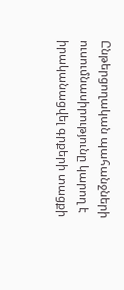Ընթերցողական պահանջների ուսումնասիրությունը կարող է իրականացվել գրքերի տացքի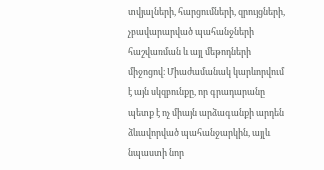տվյալների, հարցումների, զրույցների, չբավարարված պահանջների հաշվառման և այլ մեթոդների միջոցով։ Միաժամանակ կարևորվում է այն սկզբունքը, որ գրադարանը պետք է ոչ միայն արձագանքի արդեն ձևավորված պահանջարկին, այլև նպաստի նոր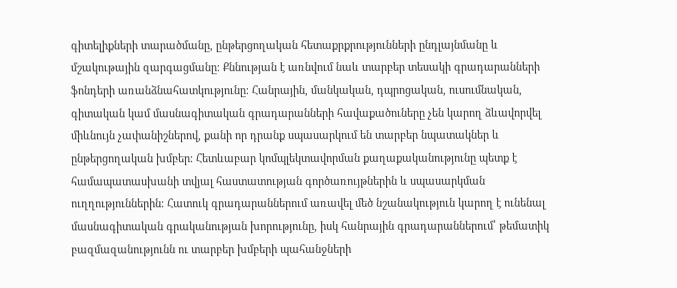գիտելիքների տարածմանը, ընթերցողական հետաքրքրությունների ընդլայնմանը և մշակութային զարգացմանը։ Քննության է առնվում նաև տարբեր տեսակի գրադարանների ֆոնդերի առանձնահատկությունը։ Հանրային, մանկական, դպրոցական, ուսումնական, գիտական կամ մասնագիտական գրադարանների հավաքածուները չեն կարող ձևավորվել միևնույն չափանիշներով, քանի որ դրանք սպասարկում են տարբեր նպատակներ և ընթերցողական խմբեր։ Հետևաբար կոմպլեկտավորման քաղաքականությունը պետք է համապատասխանի տվյալ հաստատության գործառույթներին և սպասարկման ուղղություններին։ Հատուկ գրադարաններում առավել մեծ նշանակություն կարող է ունենալ մասնագիտական գրականության խորությունը, իսկ հանրային գրադարաններում՝ թեմատիկ բազմազանությունն ու տարբեր խմբերի պահանջների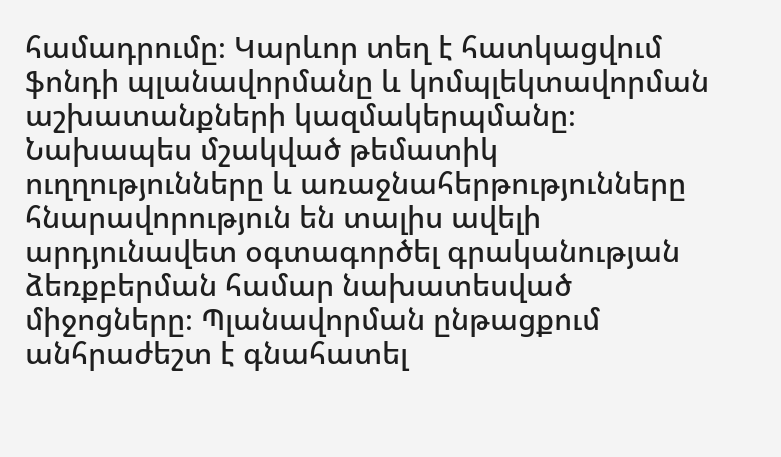համադրումը։ Կարևոր տեղ է հատկացվում ֆոնդի պլանավորմանը և կոմպլեկտավորման աշխատանքների կազմակերպմանը։ Նախապես մշակված թեմատիկ ուղղությունները և առաջնահերթությունները հնարավորություն են տալիս ավելի արդյունավետ օգտագործել գրականության ձեռքբերման համար նախատեսված միջոցները։ Պլանավորման ընթացքում անհրաժեշտ է գնահատել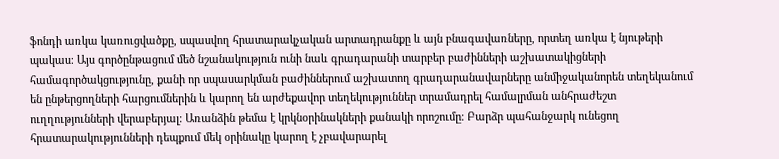ֆոնդի առկա կառուցվածքը, սպասվող հրատարակչական արտադրանքը և այն բնագավառները, որտեղ առկա է նյութերի պակաս։ Այս գործընթացում մեծ նշանակություն ունի նաև գրադարանի տարբեր բաժինների աշխատակիցների համագործակցությունը, քանի որ սպասարկման բաժիններում աշխատող գրադարանավարները անմիջականորեն տեղեկանում են ընթերցողների հարցումներին և կարող են արժեքավոր տեղեկություններ տրամադրել համալրման անհրաժեշտ ուղղությունների վերաբերյալ։ Առանձին թեմա է կրկնօրինակների քանակի որոշումը։ Բարձր պահանջարկ ունեցող հրատարակությունների դեպքում մեկ օրինակը կարող է չբավարարել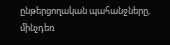ընթերցողական պահանջները, մինչդեռ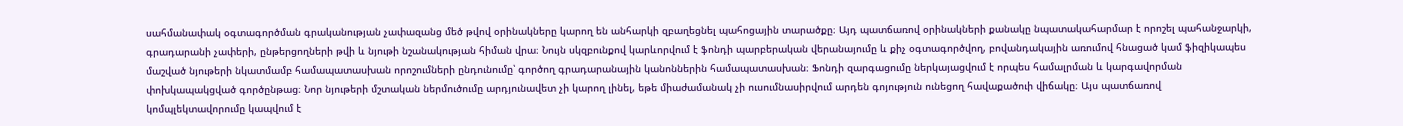սահմանափակ օգտագործման գրականության չափազանց մեծ թվով օրինակները կարող են անհարկի զբաղեցնել պահոցային տարածքը։ Այդ պատճառով օրինակների քանակը նպատակահարմար է որոշել պահանջարկի, գրադարանի չափերի, ընթերցողների թվի և նյութի նշանակության հիման վրա։ Նույն սկզբունքով կարևորվում է ֆոնդի պարբերական վերանայումը և քիչ օգտագործվող, բովանդակային առումով հնացած կամ ֆիզիկապես մաշված նյութերի նկատմամբ համապատասխան որոշումների ընդունումը՝ գործող գրադարանային կանոններին համապատասխան։ Ֆոնդի զարգացումը ներկայացվում է որպես համալրման և կարգավորման փոխկապակցված գործընթաց։ Նոր նյութերի մշտական ներմուծումը արդյունավետ չի կարող լինել, եթե միաժամանակ չի ուսումնասիրվում արդեն գոյություն ունեցող հավաքածուի վիճակը։ Այս պատճառով կոմպլեկտավորումը կապվում է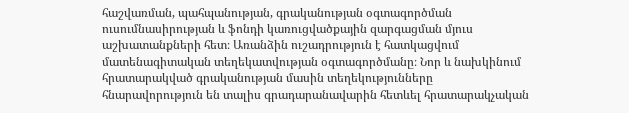հաշվառման, պահպանության, գրականության օգտագործման ուսումնասիրության և ֆոնդի կառուցվածքային զարգացման մյուս աշխատանքների հետ։ Առանձին ուշադրություն է հատկացվում մատենագիտական տեղեկատվության օգտագործմանը։ Նոր և նախկինում հրատարակված գրականության մասին տեղեկությունները հնարավորություն են տալիս գրադարանավարին հետևել հրատարակչական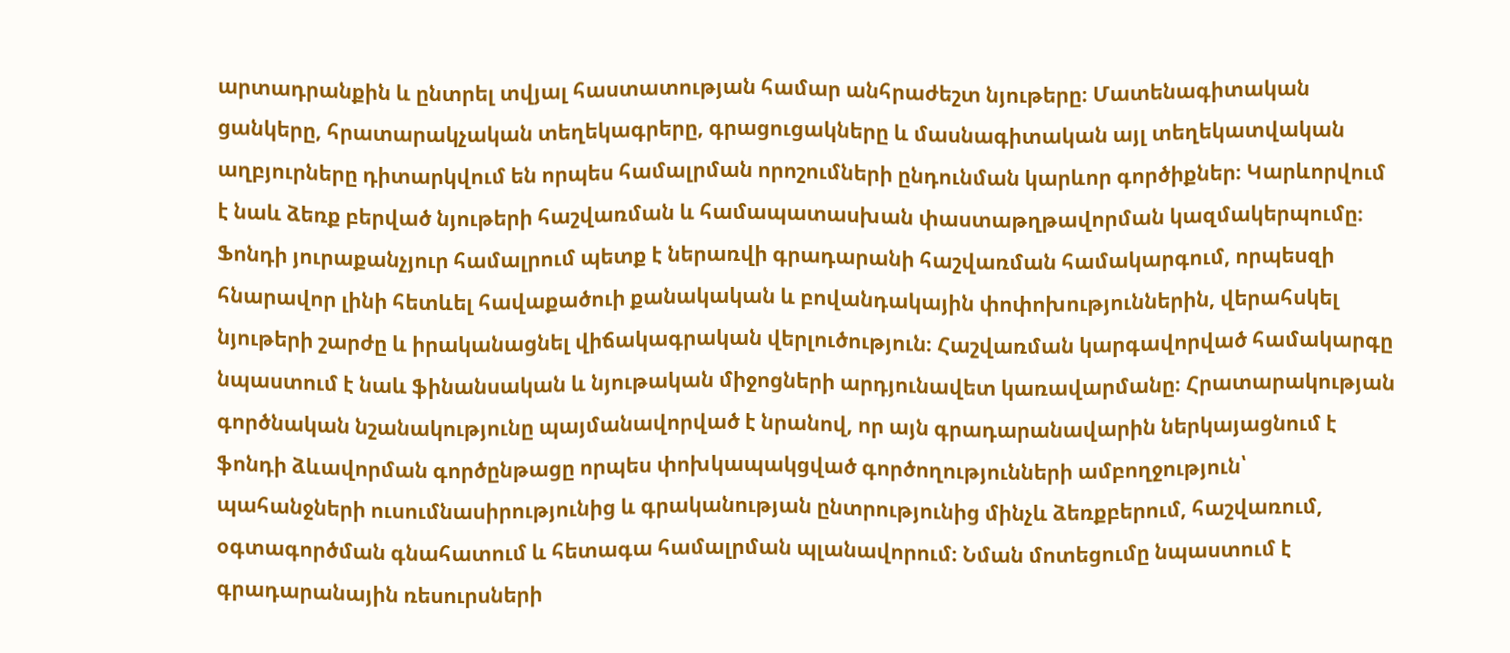արտադրանքին և ընտրել տվյալ հաստատության համար անհրաժեշտ նյութերը։ Մատենագիտական ցանկերը, հրատարակչական տեղեկագրերը, գրացուցակները և մասնագիտական այլ տեղեկատվական աղբյուրները դիտարկվում են որպես համալրման որոշումների ընդունման կարևոր գործիքներ։ Կարևորվում է նաև ձեռք բերված նյութերի հաշվառման և համապատասխան փաստաթղթավորման կազմակերպումը։ Ֆոնդի յուրաքանչյուր համալրում պետք է ներառվի գրադարանի հաշվառման համակարգում, որպեսզի հնարավոր լինի հետևել հավաքածուի քանակական և բովանդակային փոփոխություններին, վերահսկել նյութերի շարժը և իրականացնել վիճակագրական վերլուծություն։ Հաշվառման կարգավորված համակարգը նպաստում է նաև ֆինանսական և նյութական միջոցների արդյունավետ կառավարմանը։ Հրատարակության գործնական նշանակությունը պայմանավորված է նրանով, որ այն գրադարանավարին ներկայացնում է ֆոնդի ձևավորման գործընթացը որպես փոխկապակցված գործողությունների ամբողջություն՝ պահանջների ուսումնասիրությունից և գրականության ընտրությունից մինչև ձեռքբերում, հաշվառում, օգտագործման գնահատում և հետագա համալրման պլանավորում։ Նման մոտեցումը նպաստում է գրադարանային ռեսուրսների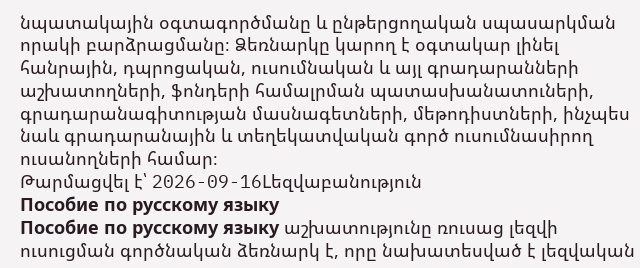նպատակային օգտագործմանը և ընթերցողական սպասարկման որակի բարձրացմանը։ Ձեռնարկը կարող է օգտակար լինել հանրային, դպրոցական, ուսումնական և այլ գրադարանների աշխատողների, ֆոնդերի համալրման պատասխանատուների, գրադարանագիտության մասնագետների, մեթոդիստների, ինչպես նաև գրադարանային և տեղեկատվական գործ ուսումնասիրող ուսանողների համար։
Թարմացվել է՝ 2026-09-16Lեզվաբանություն
Пособие по русскому языку
Пособие по русскому языку աշխատությունը ռուսաց լեզվի ուսուցման գործնական ձեռնարկ է, որը նախատեսված է լեզվական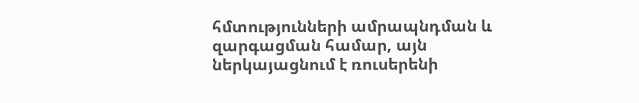հմտությունների ամրապնդման և զարգացման համար, այն ներկայացնում է ռուսերենի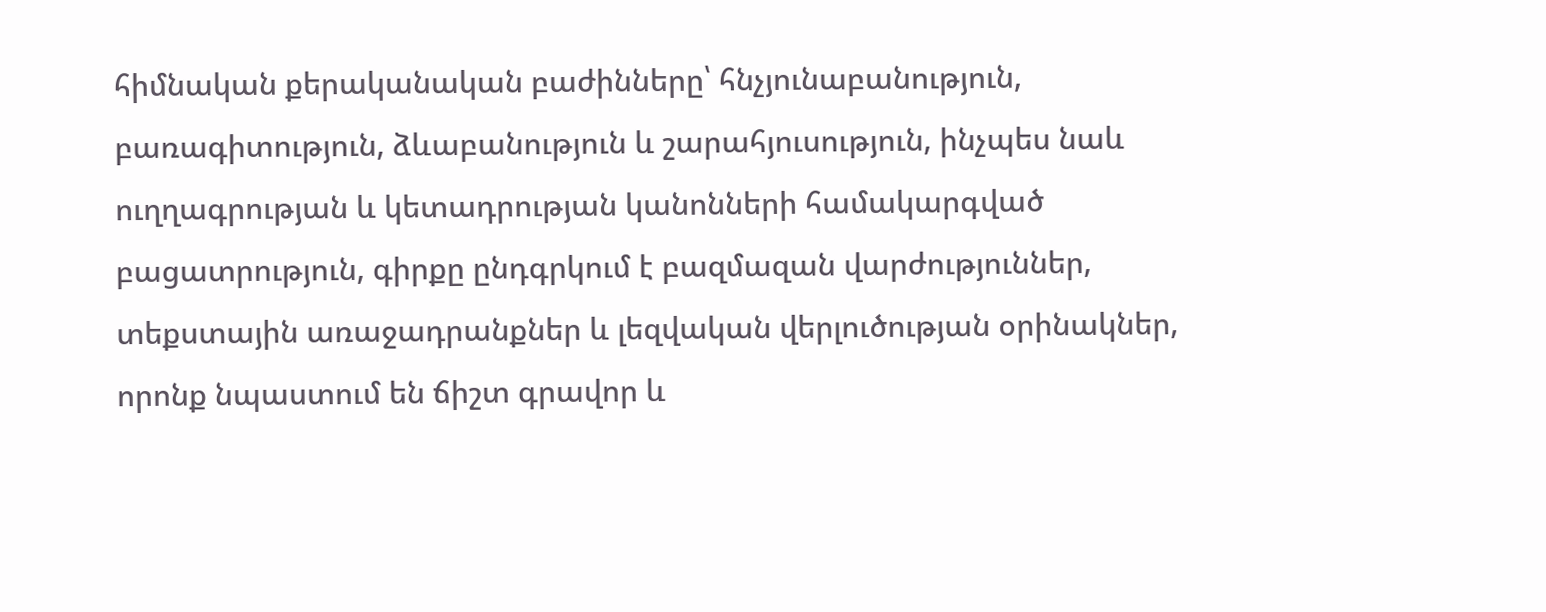հիմնական քերականական բաժինները՝ հնչյունաբանություն, բառագիտություն, ձևաբանություն և շարահյուսություն, ինչպես նաև ուղղագրության և կետադրության կանոնների համակարգված բացատրություն, գիրքը ընդգրկում է բազմազան վարժություններ, տեքստային առաջադրանքներ և լեզվական վերլուծության օրինակներ, որոնք նպաստում են ճիշտ գրավոր և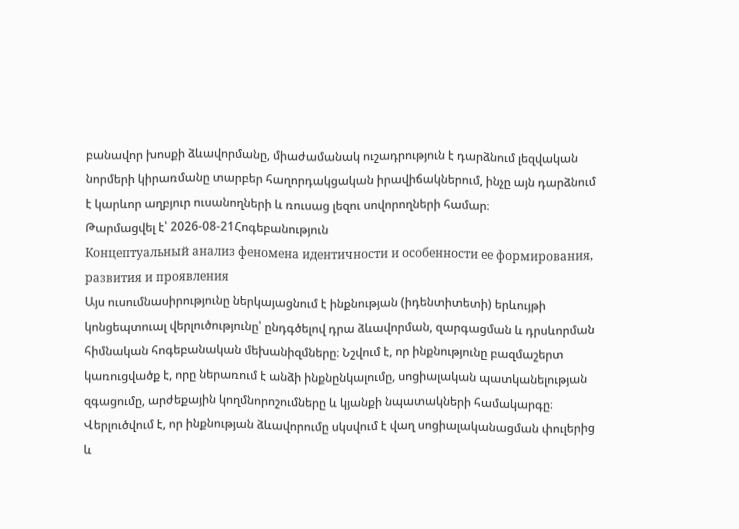բանավոր խոսքի ձևավորմանը, միաժամանակ ուշադրություն է դարձնում լեզվական նորմերի կիրառմանը տարբեր հաղորդակցական իրավիճակներում, ինչը այն դարձնում է կարևոր աղբյուր ուսանողների և ռուսաց լեզու սովորողների համար։
Թարմացվել է՝ 2026-08-21Հոգեբանություն
Концептуальный анализ феномена идентичности и особенности ее формирования, развития и проявления
Այս ուսումնասիրությունը ներկայացնում է ինքնության (իդենտիտետի) երևույթի կոնցեպտուալ վերլուծությունը՝ ընդգծելով դրա ձևավորման, զարգացման և դրսևորման հիմնական հոգեբանական մեխանիզմները։ Նշվում է, որ ինքնությունը բազմաշերտ կառուցվածք է, որը ներառում է անձի ինքնընկալումը, սոցիալական պատկանելության զգացումը, արժեքային կողմնորոշումները և կյանքի նպատակների համակարգը։ Վերլուծվում է, որ ինքնության ձևավորումը սկսվում է վաղ սոցիալականացման փուլերից և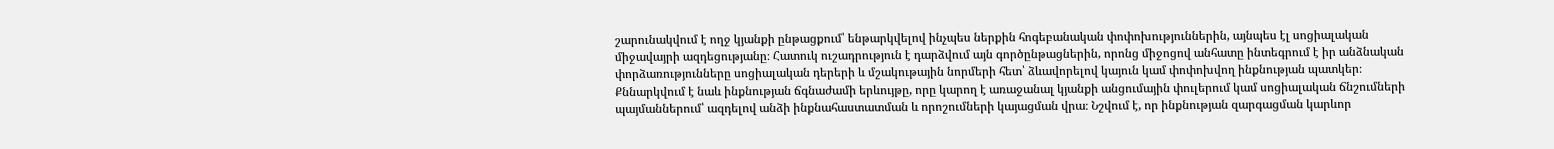շարունակվում է ողջ կյանքի ընթացքում՝ ենթարկվելով ինչպես ներքին հոգեբանական փոփոխություններին, այնպես էլ սոցիալական միջավայրի ազդեցությանը։ Հատուկ ուշադրություն է դարձվում այն գործընթացներին, որոնց միջոցով անհատը ինտեգրում է իր անձնական փորձառությունները սոցիալական դերերի և մշակութային նորմերի հետ՝ ձևավորելով կայուն կամ փոփոխվող ինքնության պատկեր։ Քննարկվում է նաև ինքնության ճգնաժամի երևույթը, որը կարող է առաջանալ կյանքի անցումային փուլերում կամ սոցիալական ճնշումների պայմաններում՝ ազդելով անձի ինքնահաստատման և որոշումների կայացման վրա։ Նշվում է, որ ինքնության զարգացման կարևոր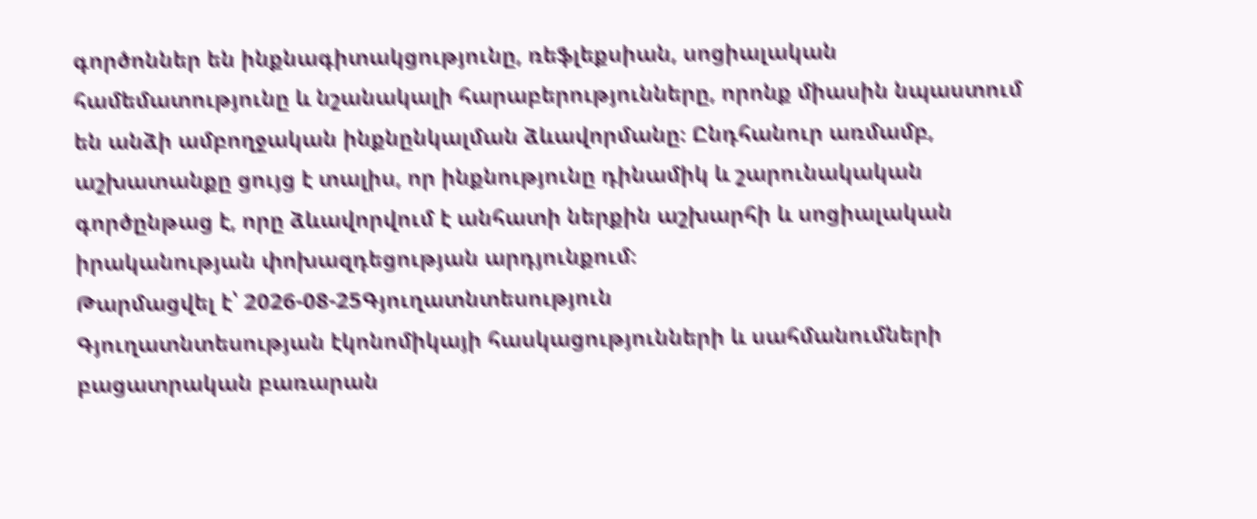գործոններ են ինքնագիտակցությունը, ռեֆլեքսիան, սոցիալական համեմատությունը և նշանակալի հարաբերությունները, որոնք միասին նպաստում են անձի ամբողջական ինքնընկալման ձևավորմանը։ Ընդհանուր առմամբ, աշխատանքը ցույց է տալիս, որ ինքնությունը դինամիկ և շարունակական գործընթաց է, որը ձևավորվում է անհատի ներքին աշխարհի և սոցիալական իրականության փոխազդեցության արդյունքում։
Թարմացվել է՝ 2026-08-25Գյուղատնտեսություն
Գյուղատնտեսության էկոնոմիկայի հասկացությունների և սահմանումների բացատրական բառարան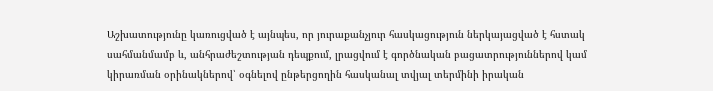Աշխատությունը կառուցված է այնպես, որ յուրաքանչյուր հասկացություն ներկայացված է հստակ սահմանմամբ և, անհրաժեշտության դեպքում, լրացվում է գործնական բացատրություններով կամ կիրառման օրինակներով՝ օգնելով ընթերցողին հասկանալ տվյալ տերմինի իրական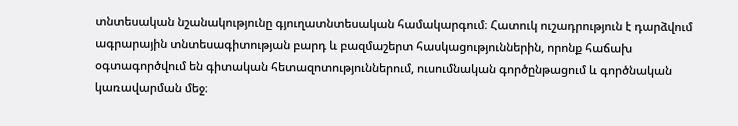տնտեսական նշանակությունը գյուղատնտեսական համակարգում։ Հատուկ ուշադրություն է դարձվում ագրարային տնտեսագիտության բարդ և բազմաշերտ հասկացություններին, որոնք հաճախ օգտագործվում են գիտական հետազոտություններում, ուսումնական գործընթացում և գործնական կառավարման մեջ։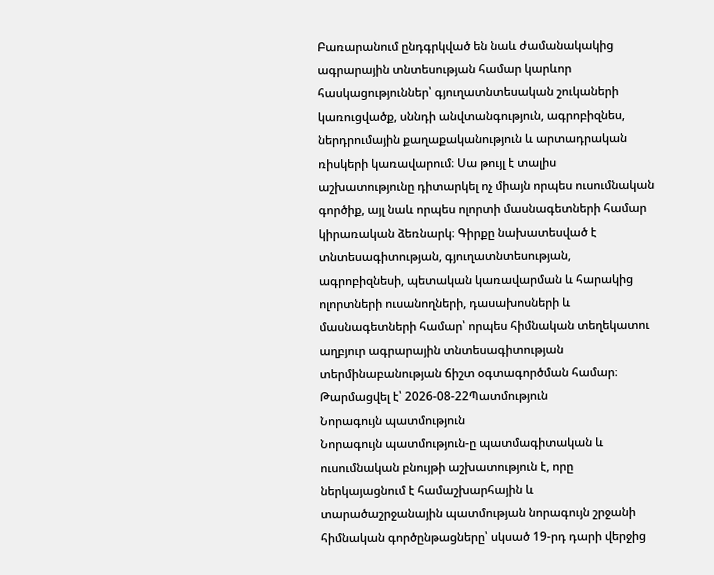Բառարանում ընդգրկված են նաև ժամանակակից ագրարային տնտեսության համար կարևոր հասկացություններ՝ գյուղատնտեսական շուկաների կառուցվածք, սննդի անվտանգություն, ագրոբիզնես, ներդրումային քաղաքականություն և արտադրական ռիսկերի կառավարում։ Սա թույլ է տալիս աշխատությունը դիտարկել ոչ միայն որպես ուսումնական գործիք, այլ նաև որպես ոլորտի մասնագետների համար կիրառական ձեռնարկ։ Գիրքը նախատեսված է տնտեսագիտության, գյուղատնտեսության, ագրոբիզնեսի, պետական կառավարման և հարակից ոլորտների ուսանողների, դասախոսների և մասնագետների համար՝ որպես հիմնական տեղեկատու աղբյուր ագրարային տնտեսագիտության տերմինաբանության ճիշտ օգտագործման համար։
Թարմացվել է՝ 2026-08-22Պատմություն
Նորագույն պատմություն
Նորագույն պատմություն-ը պատմագիտական և ուսումնական բնույթի աշխատություն է, որը ներկայացնում է համաշխարհային և տարածաշրջանային պատմության նորագույն շրջանի հիմնական գործընթացները՝ սկսած 19-րդ դարի վերջից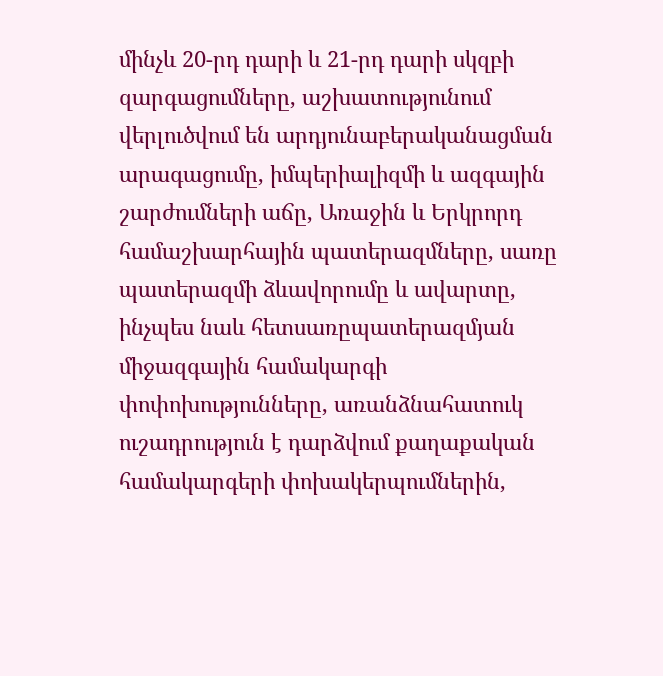մինչև 20-րդ դարի և 21-րդ դարի սկզբի զարգացումները, աշխատությունում վերլուծվում են արդյունաբերականացման արագացումը, իմպերիալիզմի և ազգային շարժումների աճը, Առաջին և Երկրորդ համաշխարհային պատերազմները, սառը պատերազմի ձևավորումը և ավարտը, ինչպես նաև հետսառըպատերազմյան միջազգային համակարգի փոփոխությունները, առանձնահատուկ ուշադրություն է դարձվում քաղաքական համակարգերի փոխակերպումներին,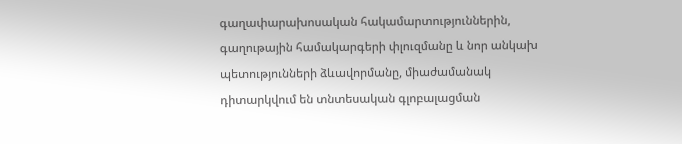գաղափարախոսական հակամարտություններին, գաղութային համակարգերի փլուզմանը և նոր անկախ պետությունների ձևավորմանը, միաժամանակ դիտարկվում են տնտեսական գլոբալացման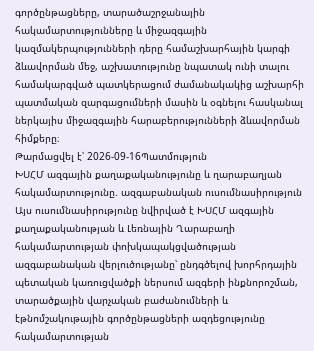գործընթացները, տարածաշրջանային հակամարտությունները և միջազգային կազմակերպությունների դերը համաշխարհային կարգի ձևավորման մեջ, աշխատությունը նպատակ ունի տալու համակարգված պատկերացում ժամանակակից աշխարհի պատմական զարգացումների մասին և օգնելու հասկանալ ներկայիս միջազգային հարաբերությունների ձևավորման հիմքերը։
Թարմացվել է՝ 2026-09-16Պատմություն
ԽՍՀՄ ազգային քաղաքականությունը և ղարաբաղյան հակամարտությունը. ազգաբանական ուսումնասիրություն
Այս ուսումնասիրությունը նվիրված է ԽՍՀՄ ազգային քաղաքականության և Լեռնային Ղարաբաղի հակամարտության փոխկապակցվածության ազգաբանական վերլուծությանը՝ ընդգծելով խորհրդային պետական կառուցվածքի ներսում ազգերի ինքնորոշման, տարածքային վարչական բաժանումների և էթնոմշակութային գործընթացների ազդեցությունը հակամարտության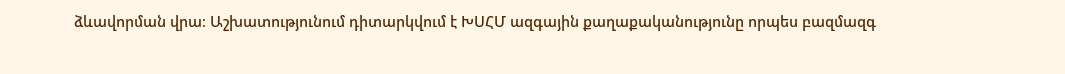ձևավորման վրա։ Աշխատությունում դիտարկվում է ԽՍՀՄ ազգային քաղաքականությունը որպես բազմազգ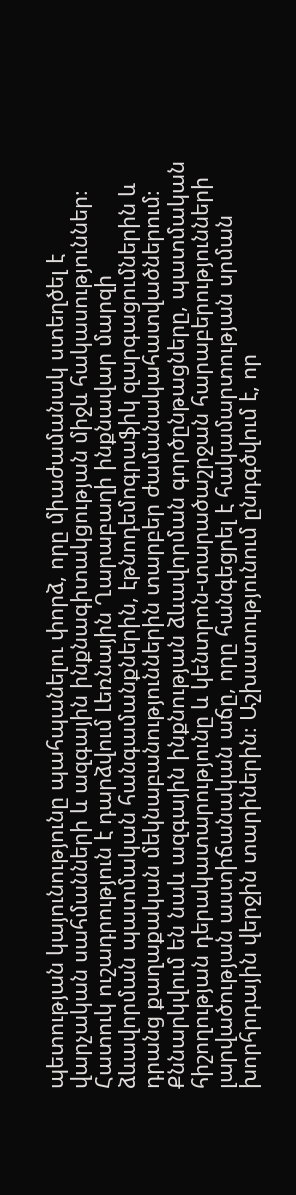պետության կայունությունը պահպանելու փորձ, որը միաժամանակ ստեղծել է վարչական սահմանների և ազգային ինքնագիտակցության միջև հակասություններ։ Հատուկ ուշադրություն է դարձվում Լեռնային Ղարաբաղի ինքնավար մարզի ձևավորման պատմական հանգամանքներին, էթնոդեմոգրաֆիկ զարգացումներին և դրանց քաղաքական մեկնաբանություններին տարբեր ժամանակահատվածներում։ Քննարկվում են նաև ազգային ինքնության ձևավորման գործընթացները, պատմական հիշողության դերակատարությունը և կենտրոն-տարածաշրջան հարաբերությունների լարվածության աստիճանական աճը, որը հանգեցրել է հակամարտության սրման խորհրդային վերջին տարիներին։ Աշխատությունում ընդգծվում է, որ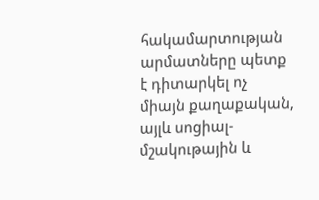հակամարտության արմատները պետք է դիտարկել ոչ միայն քաղաքական, այլև սոցիալ-մշակութային և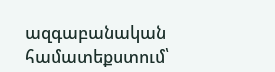ազգաբանական համատեքստում՝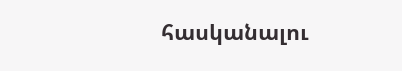հասկանալու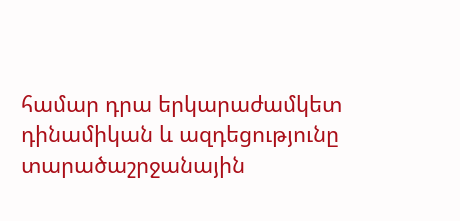համար դրա երկարաժամկետ դինամիկան և ազդեցությունը տարածաշրջանային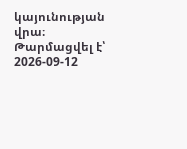կայունության վրա։
Թարմացվել է՝ 2026-09-12